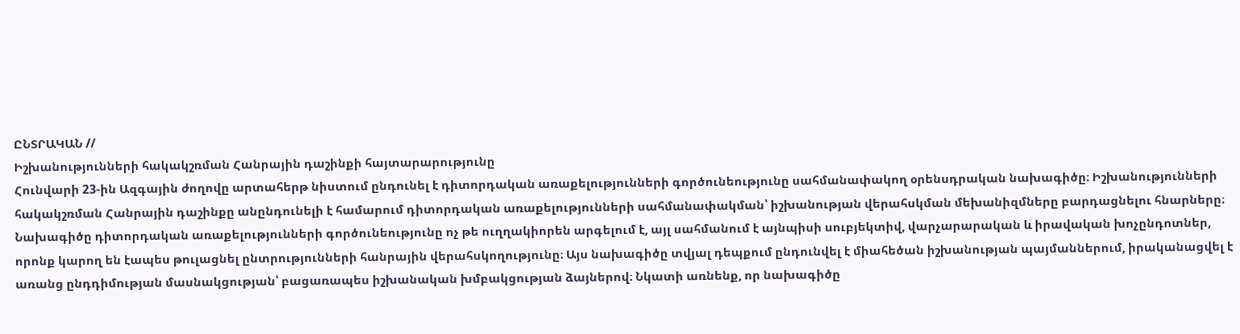ԸՆՏՐԱԿԱՆ //
Իշխանությունների հակակշռման Հանրային դաշինքի հայտարարությունը
Հունվարի 23-ին Ազգային ժողովը արտահերթ նիստում ընդունել է դիտորդական առաքելությունների գործունեությունը սահմանափակող օրենսդրական նախագիծը։ Իշխանությունների հակակշռման Հանրային դաշինքը անընդունելի է համարում դիտորդական առաքելությունների սահմանափակման՝ իշխանության վերահսկման մեխանիզմները բարդացնելու հնարները։ Նախագիծը դիտորդական առաքելությունների գործունեությունը ոչ թե ուղղակիորեն արգելում է, այլ սահմանում է այնպիսի սուբյեկտիվ, վարչարարական և իրավական խոչընդոտներ, որոնք կարող են էապես թուլացնել ընտրությունների հանրային վերահսկողությունը։ Այս նախագիծը տվյալ դեպքում ընդունվել է միահեծան իշխանության պայմաններում, իրականացվել է առանց ընդդիմության մասնակցության՝ բացառապես իշխանական խմբակցության ձայներով։ Նկատի առնենք, որ նախագիծը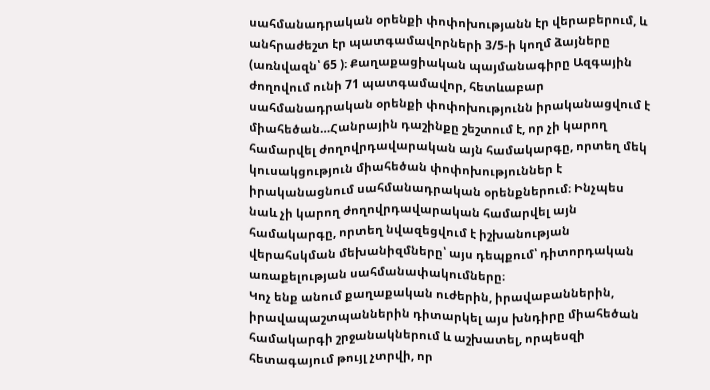սահմանադրական օրենքի փոփոխությանն էր վերաբերում, և անհրաժեշտ էր պատգամավորների 3/5-ի կողմ ձայները (առնվազն՝ 65 )։ Քաղաքացիական պայմանագիրը Ազգային ժողովում ունի 71 պատգամավոր, հետևաբար սահմանադրական օրենքի փոփոխությունն իրականացվում է միահեծան…Հանրային դաշինքը շեշտում է, որ չի կարող համարվել ժողովրդավարական այն համակարգը, որտեղ մեկ կուսակցություն միահեծան փոփոխություններ է իրականացնում սահմանադրական օրենքներում։ Ինչպես նաև չի կարող ժողովրդավարական համարվել այն համակարգը, որտեղ նվազեցվում է իշխանության վերահսկման մեխանիզմները՝ այս դեպքում՝ դիտորդական առաքելության սահմանափակումները։
Կոչ ենք անում քաղաքական ուժերին, իրավաբաններին, իրավապաշտպաններին դիտարկել այս խնդիրը միահեծան համակարգի շրջանակներում և աշխատել, որպեսզի հետագայում թույլ չտրվի, որ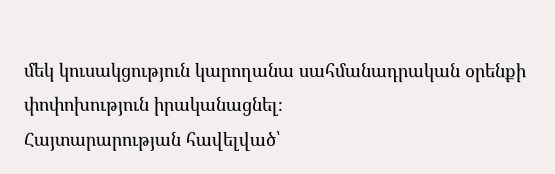մեկ կուսակցություն կարողանա սահմանադրական օրենքի փոփոխություն իրականացնել։
Հայտարարության հավելված՝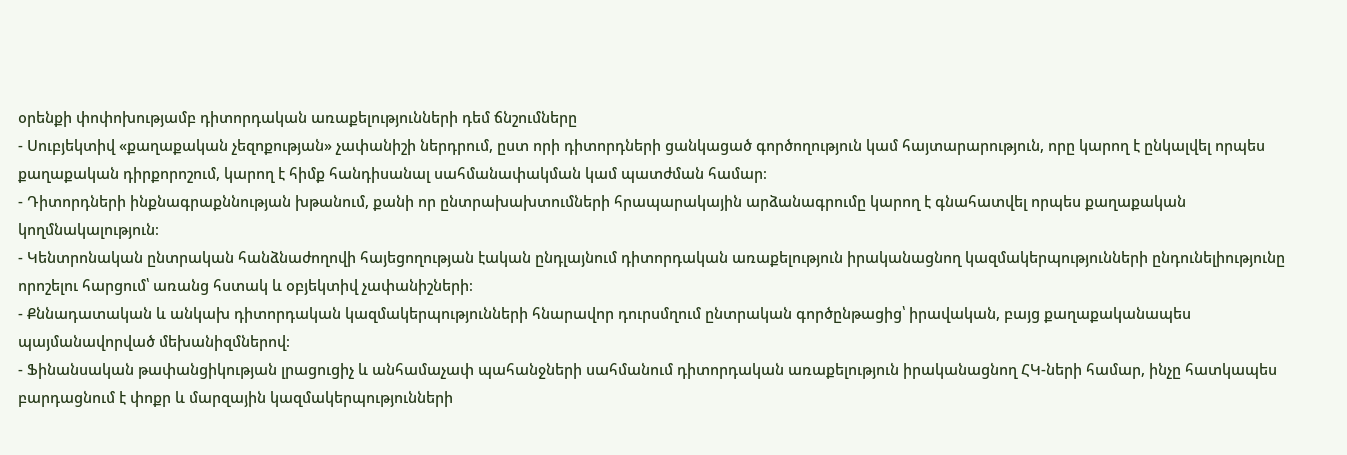օրենքի փոփոխությամբ դիտորդական առաքելությունների դեմ ճնշումները
- Սուբյեկտիվ «քաղաքական չեզոքության» չափանիշի ներդրում, ըստ որի դիտորդների ցանկացած գործողություն կամ հայտարարություն, որը կարող է ընկալվել որպես քաղաքական դիրքորոշում, կարող է հիմք հանդիսանալ սահմանափակման կամ պատժման համար։
- Դիտորդների ինքնագրաքննության խթանում, քանի որ ընտրախախտումների հրապարակային արձանագրումը կարող է գնահատվել որպես քաղաքական կողմնակալություն։
- Կենտրոնական ընտրական հանձնաժողովի հայեցողության էական ընդլայնում դիտորդական առաքելություն իրականացնող կազմակերպությունների ընդունելիությունը որոշելու հարցում՝ առանց հստակ և օբյեկտիվ չափանիշների։
- Քննադատական և անկախ դիտորդական կազմակերպությունների հնարավոր դուրսմղում ընտրական գործընթացից՝ իրավական, բայց քաղաքականապես պայմանավորված մեխանիզմներով։
- Ֆինանսական թափանցիկության լրացուցիչ և անհամաչափ պահանջների սահմանում դիտորդական առաքելություն իրականացնող ՀԿ-ների համար, ինչը հատկապես բարդացնում է փոքր և մարզային կազմակերպությունների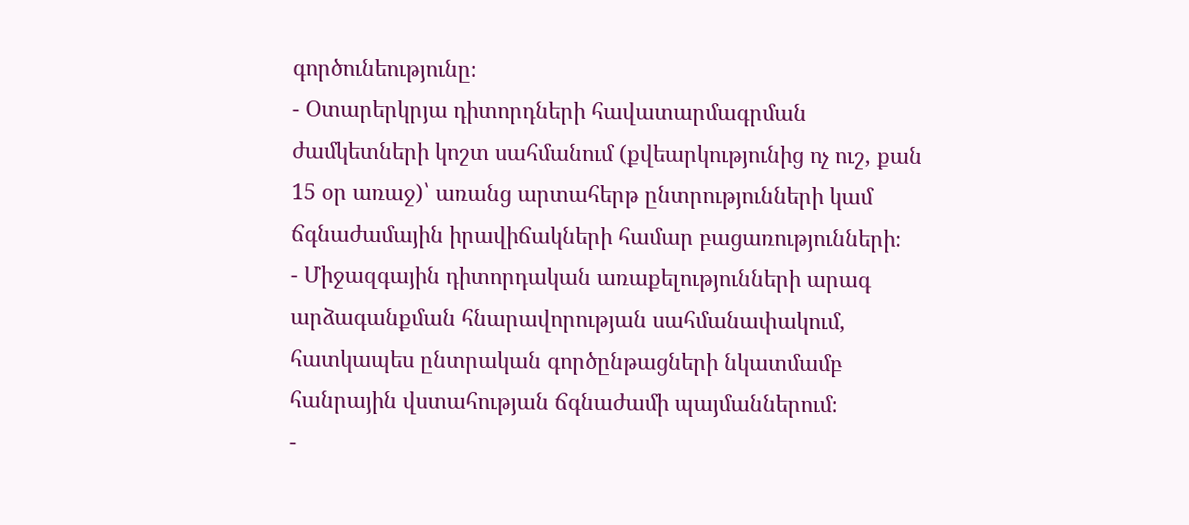գործունեությունը։
- Օտարերկրյա դիտորդների հավատարմագրման ժամկետների կոշտ սահմանում (քվեարկությունից ոչ ուշ, քան 15 օր առաջ)՝ առանց արտահերթ ընտրությունների կամ ճգնաժամային իրավիճակների համար բացառությունների։
- Միջազգային դիտորդական առաքելությունների արագ արձագանքման հնարավորության սահմանափակում, հատկապես ընտրական գործընթացների նկատմամբ հանրային վստահության ճգնաժամի պայմաններում։
-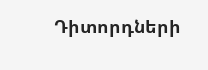Դիտորդների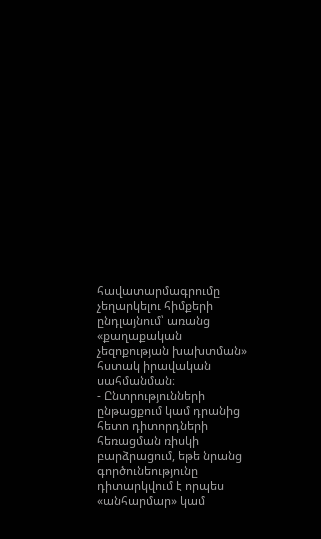հավատարմագրումը չեղարկելու հիմքերի ընդլայնում՝ առանց «քաղաքական չեզոքության խախտման» հստակ իրավական սահմանման։
- Ընտրությունների ընթացքում կամ դրանից հետո դիտորդների հեռացման ռիսկի բարձրացում, եթե նրանց գործունեությունը դիտարկվում է որպես «անհարմար» կամ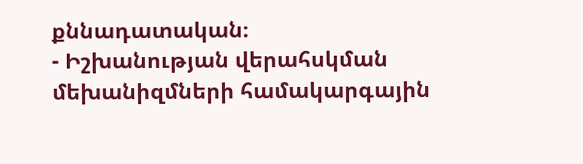քննադատական։
- Իշխանության վերահսկման մեխանիզմների համակարգային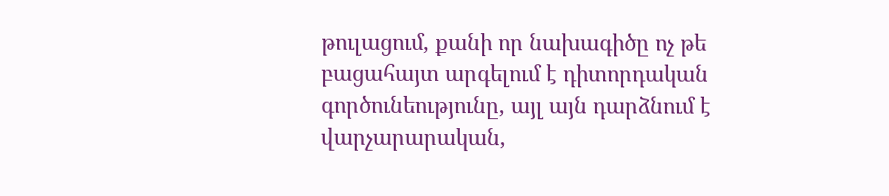թուլացում, քանի որ նախագիծը ոչ թե բացահայտ արգելում է դիտորդական գործունեությունը, այլ այն դարձնում է վարչարարական,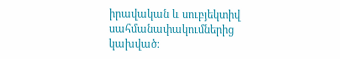իրավական և սուբյեկտիվ սահմանափակումներից կախված։